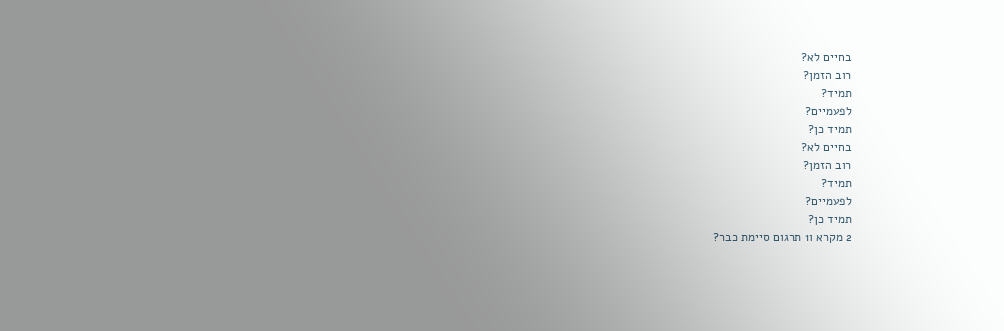בחיים לא?
רוב הזמן?
תמיד?
לפעמיים?
תמיד כן?
בחיים לא?
רוב הזמן?
תמיד?
לפעמיים?
תמיד כן?
2 מקרא ו1 תרגום סיימת כבר?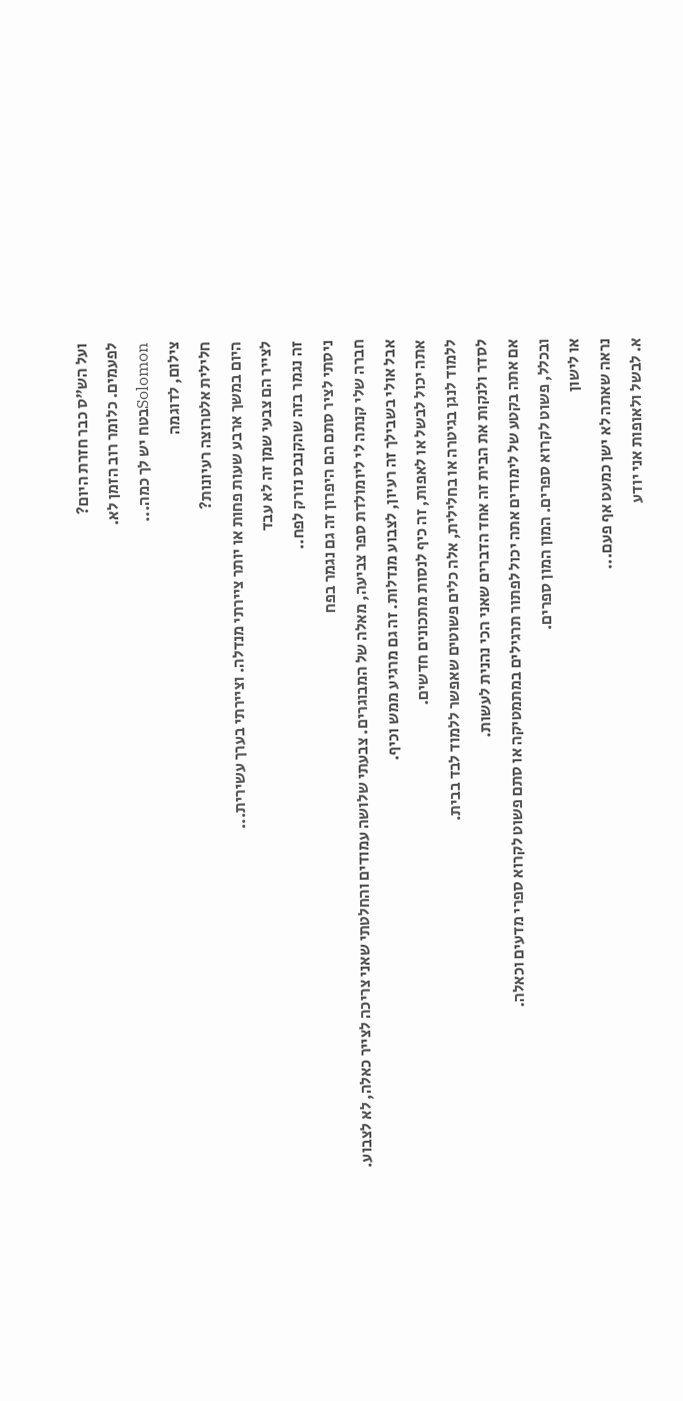ועל הש"ס כבר חזרת היום?
לפעמים. כלומר רוב הזמן לא.
Solomonבטח יש לך כמה...
צילום, לדוגמה
חלילית אלטרוצה רעיונות?
היום במשך ארבע שעות פחות או יותר ציירתי מנדלה. וציירתי בערך עשירית...
לצייר הם צבעי שמן זה לא עבד
זה נגמר בזה שהקנבס נזרק לפח..
ניסתי לציר סתם הם היפרון זה גם נגמר בפח
חברה שלי קנתה לי ליומולדת ספר צביעה, מאלה של המבוגרים. צבעתי שלושה עמודים והחלטתי שאני צריכה לצייר כאלה, לא לצבוע.
אבל אולי בשבילך זה רעיון, לצבוע מנדלות. זה גם מרגיע ממש וכיף.
אתה יכול לבשל או לאפות, זה כיף לנסות מתכונים חדשים.
ללמוד לנגן בגיטרה או בחלילית, אלה כלים פשוטים שאפשר ללמוד לבד בבית.
לסדר ולנקות את הבית זה אחד הדברים שאני הכי נהנית לעשות.
אם אתה בקטע של לימודים אתה יכול לפתור תרגילים במתמטיקה או סתם פשוט לקרוא ספרי מדעים וכאלה.
ובכלל, פשוט לקרוא ספרים. המון המון ספרים.
או לישון
נראה שאתה לא ישן כמעט אף פעם...
א. לבשל ולאופות אני יודע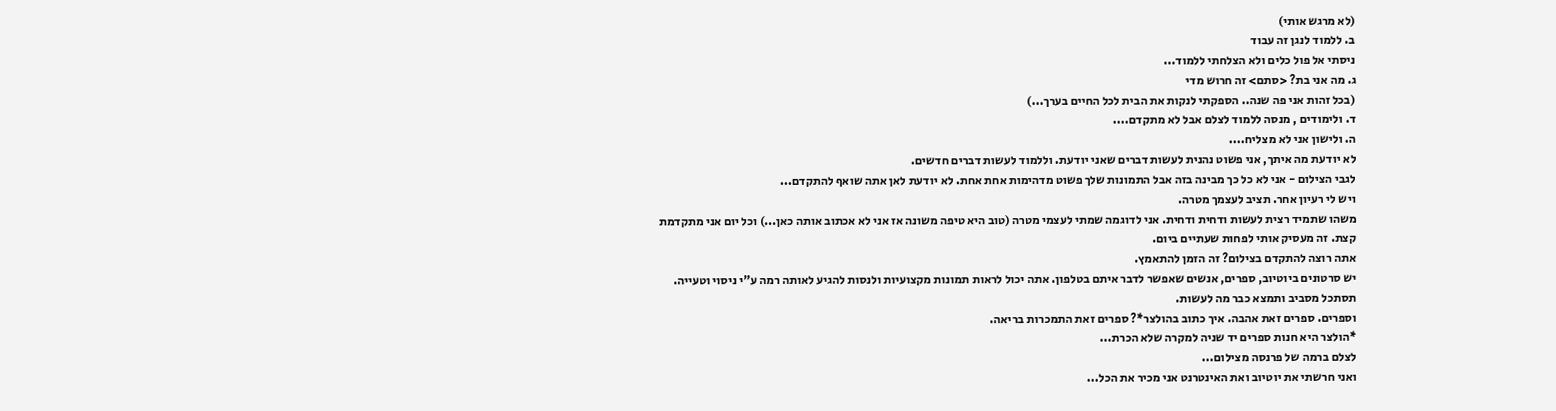(לא מרגש אותי)
ב. ללמוד לנגן זה עבוד
ניסתי אל פול כלים ולא הצלחתי ללמוד...
ג. מה אני בת? <סתם> זה חרוש מדי
(בכל זהות אני פה שנה.. הספקתי לנקות את הבית לכל החיים בערך...)
ד. ולימודים , מנסה ללמוד לצלם אבל לא מתקדם....
ה. ולישון אני לא מצליח....
לא יודעת מה איתך, אני פשוט נהנית לעשות דברים שאני יודעת. וללמוד לעשות דברים חדשים.
לגבי הצילום - אני לא כל כך מבינה בזה אבל התמונות שלך פשוט מדהימות אחת אחת. לא יודעת לאן אתה שואף להתקדם...
ויש לי רעיון אחר. תציב לעצמך מטרה.
משהו שתמיד רצית לעשות ודחית ודחית. אני לדוגמה שמתי לעצמי מטרה (טוב היא טיפה משונה אז אני לא אכתוב אותה כאן...) וכל יום אני מתקדמת קצת. זה מעסיק אותי לפחות שעתיים ביום.
אתה רוצה להתקדם בצילום? זה הזמן להתאמץ.
יש סרטונים ביוטיוב, ספרים, אנשים שאפשר לדבר איתם בטלפון. אתה יכול לראות תמונות מקצועיות ולנסות להגיע לאותה רמה ע"י ניסוי וטעייה.
תסתכל מסביב ותמצא כבר מה לעשות.
וספרים. ספרים זאת אהבה. איך כתוב בהולצר*? ספרים זאת התמכרות בריאה.
*הולצר היא חנות ספרים יד שניה למקרה שלא הכרת...
לצלם ברמה של פרנסה מצילום...
ואני חרשתי את יוטיוב ואת האינטרנט אני מכיר את הכל...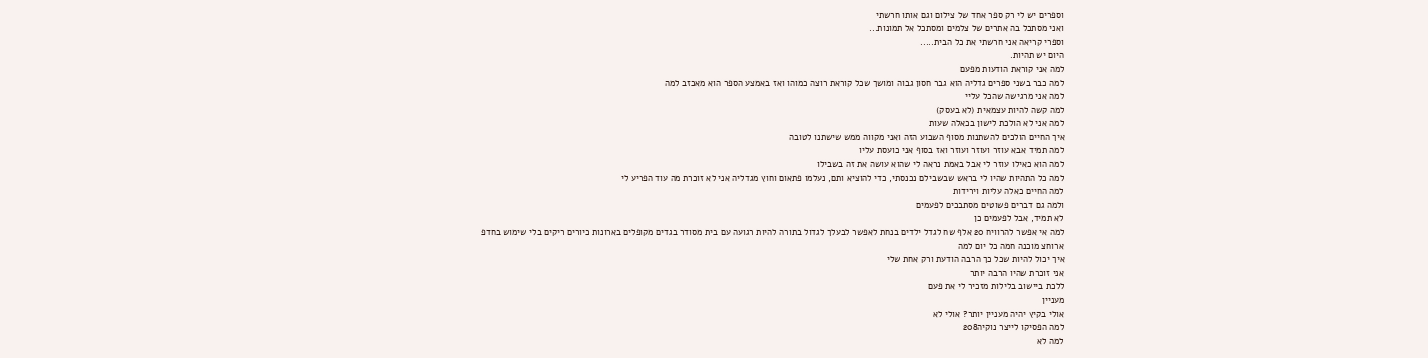וספרים יש לי רק ספר אחד של צילום וגם אותו חרשתי
ואני מסתכל בה אתרים של צלמים ומסתכל אל תמונות...
וספרי קריאה אני חרשתי את כל הבית.....
היום יש תהיות.
למה אני קוראת הודעות מפעם
למה כבר בשני ספרים גדליה הוא גבר חסון גבוה ומושך שכל קוראת רוצה כמוהו ואז באמצע הספר הוא מאכזב למה
למה אני מרגישה שהכל עליי
למה קשה להיות עצמאית (לא בעסק)
למה אני לא הולכת לישון בכאלה שעות
איך החיים הולכים להשתנות מסוף השבוע הזה ואני מקווה ממש שישתנו לטובה
למה תמיד אבא עוזר ועוזר ועוזר ואז בסוף אני כועסת עליו
למה הוא כאילו עוזר לי אבל באמת נראה לי שהוא עושה את זה בשבילו
למה כל התהיות שהיו לי בראש שבשבילם נכנסתי, כדי להוציא ותם, נעלמו פתאום וחוץ מגדליה אני לא זוכרת מה עוד הפריע לי
למה החיים כאלה עליות וירידות
ולמה גם דברים פשוטים מסתבכים לפעמים
לא תמיד, אבל לפעמים כן
למה אי אפשר להרוויח 20 אלף שח לגדל ילדים בנחת לאפשר לבעלך לגדול בתורה להיות רגועה עם בית מסודר בגדים מקופלים בארונות כיורים ריקים בלי שימוש בחדפ ארוחצ מוכנה חמה כל יום למה
איך יכול להיות שכל כך הרבה הודעת ורק אחת שלי
אני זוכרת שהיו הרבה יותר
ללכת ביישוב בלילות מזכיר לי את פעם
מעניין
אולי בקיץ יהיה מעניין יותר? אולי לא
למה הפסיקו לייצר נוקיה208
למה לא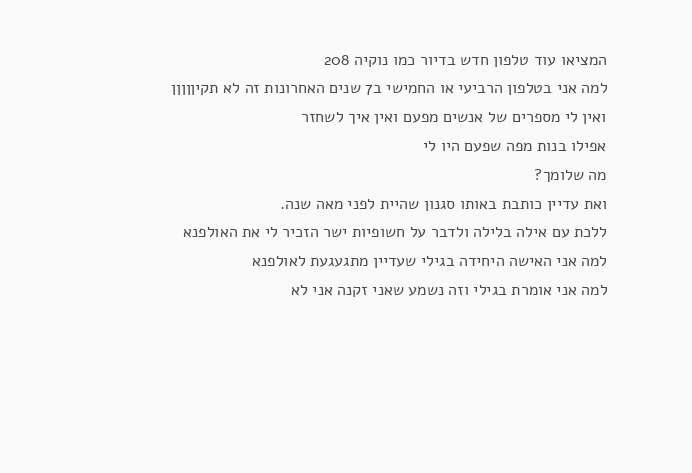המציאו עוד טלפון חדש בדיור כמו נוקיה 208
למה אני בטלפון הרביעי או החמישי ב7 שנים האחרונות זה לא תקיןןןןן
ואין לי מספרים של אנשים מפעם ואין איך לשחזר
אפילו בנות מפה שפעם היו לי
מה שלומך?
ואת עדיין כותבת באותו סגנון שהיית לפני מאה שנה.
ללכת עם אילה בלילה ולדבר על חשופיות ישר הזכיר לי את האולפנא
למה אני האישה היחידה בגילי שעדיין מתגעגעת לאולפנא
למה אני אומרת בגילי וזה נשמע שאני זקנה אני לא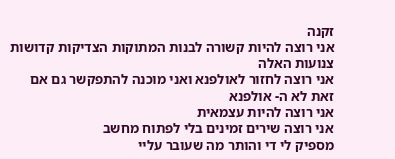זקנה
אני רוצה להיות קשורה לבנות המתוקות הצדיקות קדושות צנועות האלה
אני רוצה לחזור לאולפנא ואני מוכנה להתפקשר גם אם זאת לא ה- אולפנא
אני רוצה להיות עצמאית
אני רוצה שירים זמינים בלי לפתוח מחשב
מספיק לי די והותר מה שעובר עליי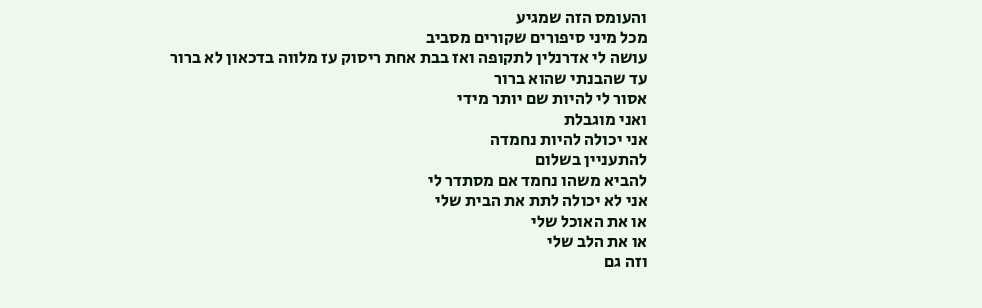והעומס הזה שמגיע
מכל מיני סיפורים שקורים מסביב
עושה לי אדרנלין לתקופה ואז בבת אחת ריסוק עז מלווה בדכאון לא ברור
עד שהבנתי שהוא ברור
אסור לי להיות שם יותר מידי
ואני מוגבלת
אני יכולה להיות נחמדה
להתעניין בשלום
להביא משהו נחמד אם מסתדר לי
אני לא יכולה לתת את הבית שלי
או את האוכל שלי
או את הלב שלי
וזה גם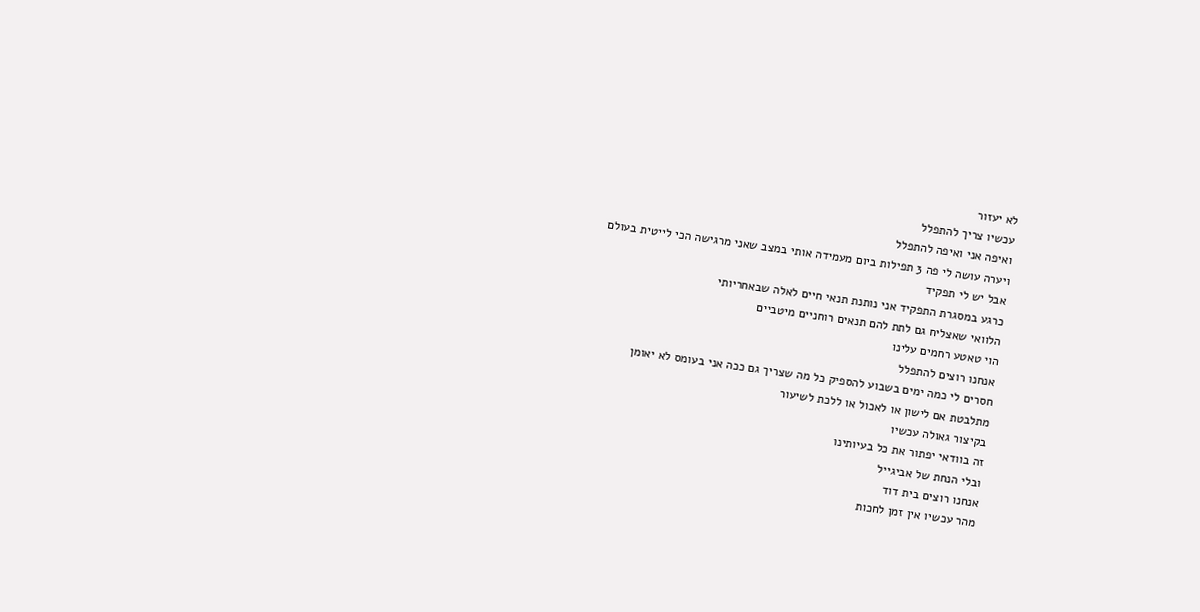לא יעזור
עכשיו צריך להתפלל
ואיפה אני ואיפה להתפלל
ויערה עושה לי פה 3 תפילות ביום מעמידה אותי במצב שאני מרגישה הכי לייטית בעולם
אבל יש לי תפקיד
כרגע במסגרת התפקיד אני נותנת תנאי חיים לאלה שבאחריותי
הלוואי שאצליח גם לתת להם תנאים רוחניים מיטביים
הוי טאטע רחמים עלינו
אנחנו רוצים להתפלל
חסרים לי כמה ימים בשבוע להספיק כל מה שצריך גם ככה אני בעומס לא יאומן
מתלבטת אם לישון או לאכול או ללכת לשיעור
בקיצור גאולה עכשיו
זה בוודאי יפתור את כל בעיותינו
ובלי הנחת של אביגייל
אנחנו רוצים בית דוד
מהר עכשיו אין זמן לחכות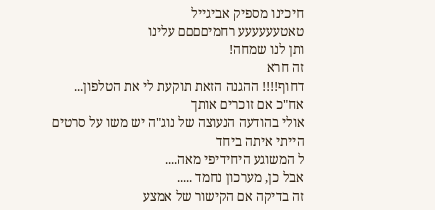חיכינו מספיק אביגייל
טאטעעעעעע רחמיםםםם עלינו
ותן לנו שמחה!
זה חרא
דחוף!!!! ההגנה הזאת תוקעת לי את הטלפון...
אח"כ אם זוכרים אותך
אולי בהודעה הנעוצה של נוג"ה יש משו על סרטים
הייתי איתה ביחד
ל המשוגע היחידיפי מאה....
אבל כן, מערכון נחמד .....
זה בדיקה אם הקישור של אמצע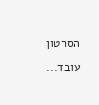הסרטון עובד...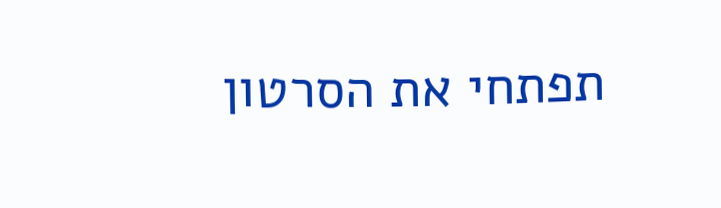תפתחי את הסרטון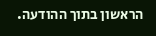הראשון בתוך ההודעה.